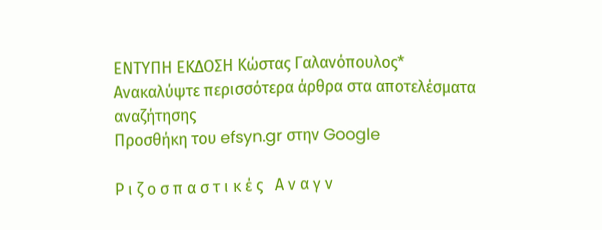ΕΝΤΥΠΗ ΕΚΔΟΣΗ Κώστας Γαλανόπουλος*
Ανακαλύψτε περισσότερα άρθρα στα αποτελέσματα αναζήτησης
Προσθήκη του efsyn.gr στην Google

Ρ ι ζ ο σ π α σ τ ι κ έ ς   Α ν α γ ν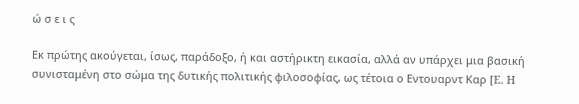ώ σ ε ι ς

Εκ πρώτης ακούγεται, ίσως, παράδοξο, ή και αστήρικτη εικασία, αλλά αν υπάρχει μια βασική συνισταμένη στο σώμα της δυτικής πολιτικής φιλοσοφίας, ως τέτοια ο Εντουαρντ Καρ [E. H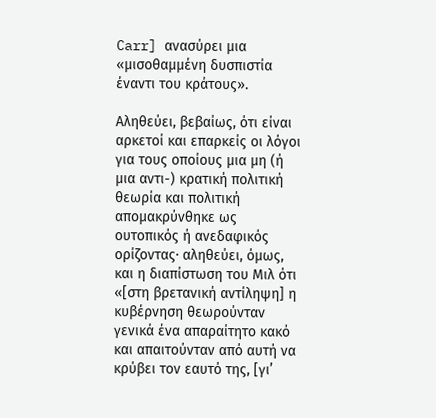Carr] ανασύρει μια «μισοθαμμένη δυσπιστία έναντι του κράτους».

Αληθεύει, βεβαίως, ότι είναι αρκετοί και επαρκείς οι λόγοι για τους οποίους μια μη (ή μια αντι-) κρατική πολιτική θεωρία και πολιτική απομακρύνθηκε ως ουτοπικός ή ανεδαφικός ορίζοντας· αληθεύει, όμως, και η διαπίστωση του Μιλ ότι «[στη βρετανική αντίληψη] η κυβέρνηση θεωρούνταν γενικά ένα απαραίτητο κακό και απαιτούνταν από αυτή να κρύβει τον εαυτό της, [γι’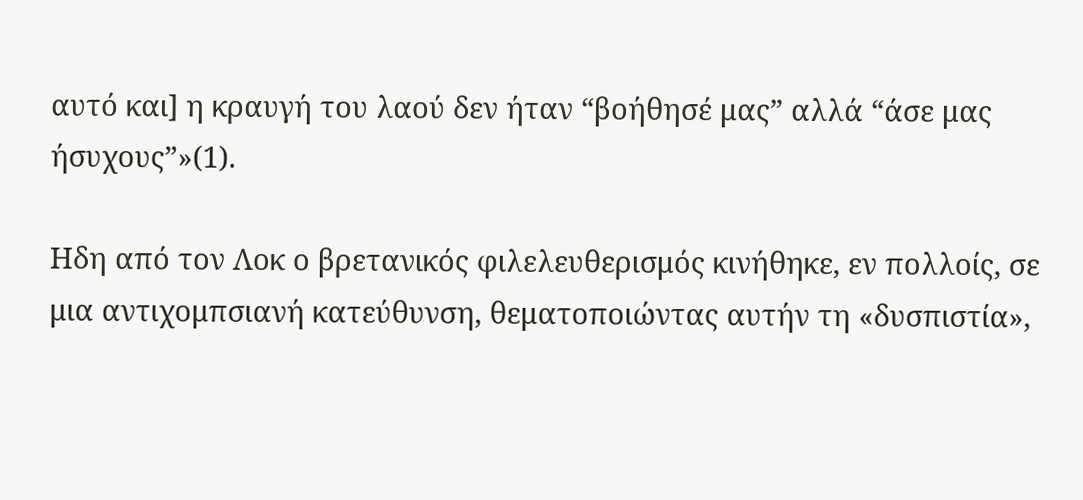αυτό και] η κραυγή του λαού δεν ήταν “βοήθησέ μας” αλλά “άσε μας ήσυχους”»(1).

Ηδη από τον Λοκ ο βρετανικός φιλελευθερισμός κινήθηκε, εν πολλοίς, σε μια αντιχομπσιανή κατεύθυνση, θεματοποιώντας αυτήν τη «δυσπιστία»,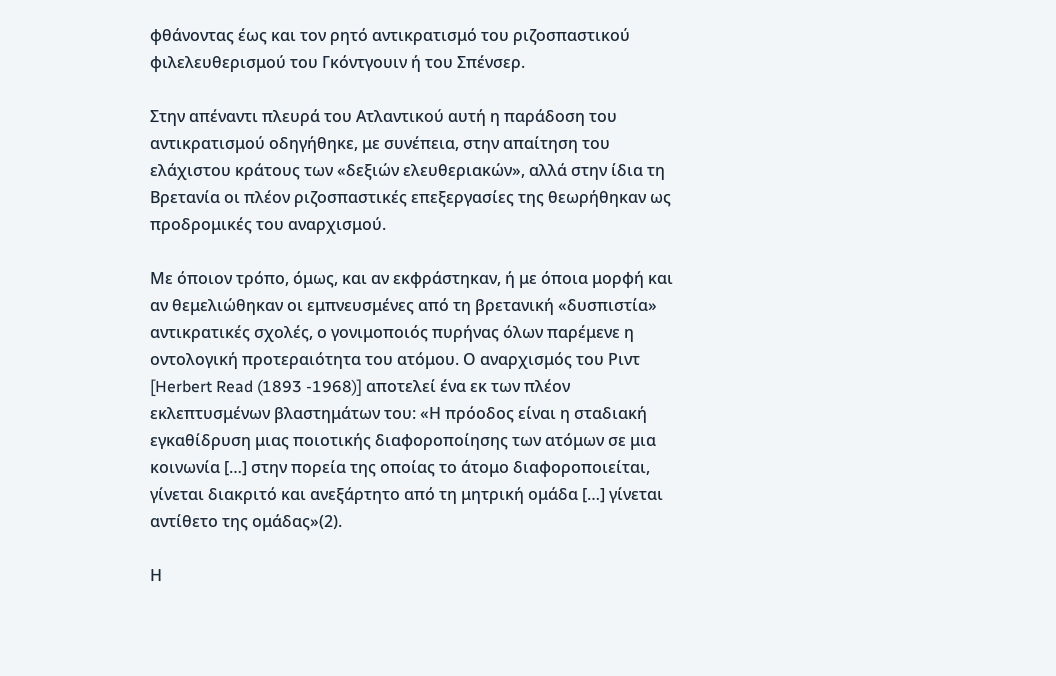φθάνοντας έως και τον ρητό αντικρατισμό του ριζοσπαστικού φιλελευθερισμού του Γκόντγουιν ή του Σπένσερ.

Στην απέναντι πλευρά του Ατλαντικού αυτή η παράδοση του αντικρατισμού οδηγήθηκε, με συνέπεια, στην απαίτηση του ελάχιστου κράτους των «δεξιών ελευθεριακών», αλλά στην ίδια τη Βρετανία οι πλέον ριζοσπαστικές επεξεργασίες της θεωρήθηκαν ως προδρομικές του αναρχισμού.

Με όποιον τρόπο, όμως, και αν εκφράστηκαν, ή με όποια μορφή και αν θεμελιώθηκαν οι εμπνευσμένες από τη βρετανική «δυσπιστία» αντικρατικές σχολές, ο γονιμοποιός πυρήνας όλων παρέμενε η οντολογική προτεραιότητα του ατόμου. Ο αναρχισμός του Ριντ [Herbert Read (1893 -1968)] αποτελεί ένα εκ των πλέον εκλεπτυσμένων βλαστημάτων του: «Η πρόοδος είναι η σταδιακή εγκαθίδρυση μιας ποιοτικής διαφοροποίησης των ατόμων σε μια κοινωνία […] στην πορεία της οποίας το άτομο διαφοροποιείται, γίνεται διακριτό και ανεξάρτητο από τη μητρική ομάδα […] γίνεται αντίθετο της ομάδας»(2).

Η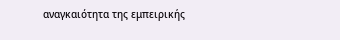αναγκαιότητα της εμπειρικής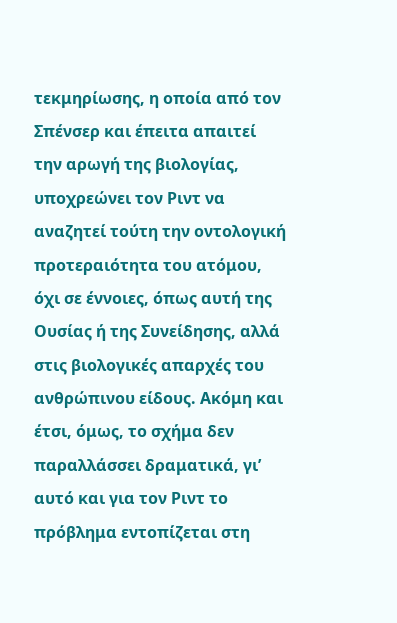τεκμηρίωσης, η οποία από τον Σπένσερ και έπειτα απαιτεί την αρωγή της βιολογίας, υποχρεώνει τον Ριντ να αναζητεί τούτη την οντολογική προτεραιότητα του ατόμου, όχι σε έννοιες, όπως αυτή της Ουσίας ή της Συνείδησης, αλλά στις βιολογικές απαρχές του ανθρώπινου είδους. Ακόμη και έτσι, όμως, το σχήμα δεν παραλλάσσει δραματικά, γι’ αυτό και για τον Ριντ το πρόβλημα εντοπίζεται στη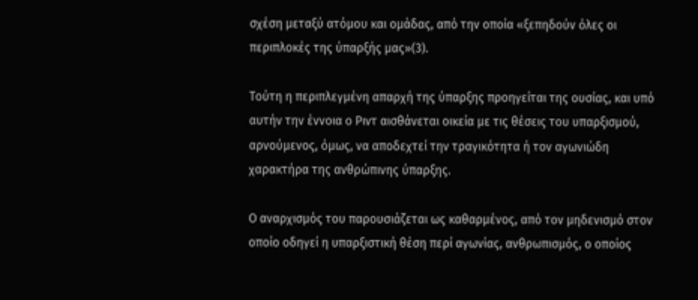σχέση μεταξύ ατόμου και ομάδας, από την οποία «ξεπηδούν όλες οι περιπλοκές της ύπαρξής μας»(3).

Τούτη η περιπλεγμένη απαρχή της ύπαρξης προηγείται της ουσίας, και υπό αυτήν την έννοια ο Ριντ αισθάνεται οικεία με τις θέσεις του υπαρξισμού, αρνούμενος, όμως, να αποδεχτεί την τραγικότητα ή τον αγωνιώδη χαρακτήρα της ανθρώπινης ύπαρξης.

Ο αναρχισμός του παρουσιάζεται ως καθαρμένος, από τον μηδενισμό στον οποίο οδηγεί η υπαρξιστική θέση περί αγωνίας, ανθρωπισμός, ο οποίος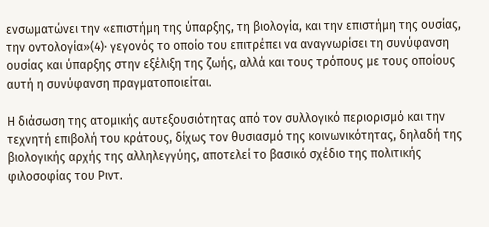ενσωματώνει την «επιστήμη της ύπαρξης, τη βιολογία, και την επιστήμη της ουσίας, την οντολογία»(4)· γεγονός το οποίο του επιτρέπει να αναγνωρίσει τη συνύφανση ουσίας και ύπαρξης στην εξέλιξη της ζωής, αλλά και τους τρόπους με τους οποίους αυτή η συνύφανση πραγματοποιείται.

Η διάσωση της ατομικής αυτεξουσιότητας από τον συλλογικό περιορισμό και την τεχνητή επιβολή του κράτους, δίχως τον θυσιασμό της κοινωνικότητας, δηλαδή της βιολογικής αρχής της αλληλεγγύης, αποτελεί το βασικό σχέδιο της πολιτικής φιλοσοφίας του Ριντ.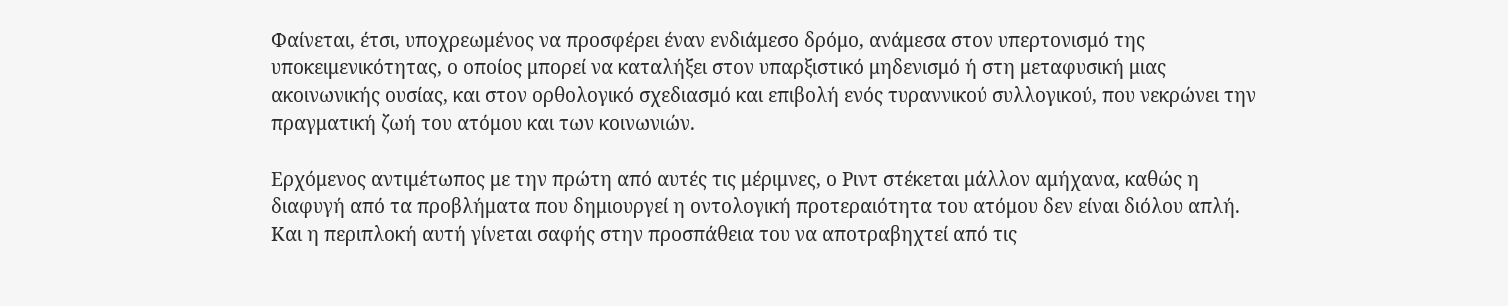Φαίνεται, έτσι, υποχρεωμένος να προσφέρει έναν ενδιάμεσο δρόμο, ανάμεσα στον υπερτονισμό της υποκειμενικότητας, ο οποίος μπορεί να καταλήξει στον υπαρξιστικό μηδενισμό ή στη μεταφυσική μιας ακοινωνικής ουσίας, και στον ορθολογικό σχεδιασμό και επιβολή ενός τυραννικού συλλογικού, που νεκρώνει την πραγματική ζωή του ατόμου και των κοινωνιών.

Ερχόμενος αντιμέτωπος με την πρώτη από αυτές τις μέριμνες, ο Ριντ στέκεται μάλλον αμήχανα, καθώς η διαφυγή από τα προβλήματα που δημιουργεί η οντολογική προτεραιότητα του ατόμου δεν είναι διόλου απλή. Και η περιπλοκή αυτή γίνεται σαφής στην προσπάθεια του να αποτραβηχτεί από τις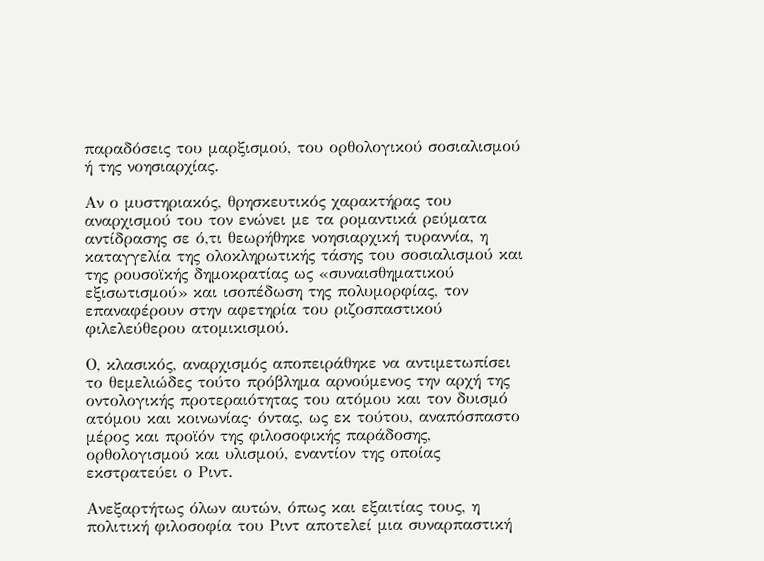παραδόσεις του μαρξισμού, του ορθολογικού σοσιαλισμού ή της νοησιαρχίας.

Αν ο μυστηριακός, θρησκευτικός χαρακτήρας του αναρχισμού του τον ενώνει με τα ρομαντικά ρεύματα αντίδρασης σε ό,τι θεωρήθηκε νοησιαρχική τυραννία, η καταγγελία της ολοκληρωτικής τάσης του σοσιαλισμού και της ρουσοϊκής δημοκρατίας ως «συναισθηματικού εξισωτισμού» και ισοπέδωση της πολυμορφίας, τον επαναφέρουν στην αφετηρία του ριζοσπαστικού φιλελεύθερου ατομικισμού.

Ο, κλασικός, αναρχισμός αποπειράθηκε να αντιμετωπίσει το θεμελιώδες τούτο πρόβλημα αρνούμενος την αρχή της οντολογικής προτεραιότητας του ατόμου και τον δυισμό ατόμου και κοινωνίας· όντας, ως εκ τούτου, αναπόσπαστο μέρος και προϊόν της φιλοσοφικής παράδοσης, ορθολογισμού και υλισμού, εναντίον της οποίας εκστρατεύει ο Ριντ.

Ανεξαρτήτως όλων αυτών, όπως και εξαιτίας τους, η πολιτική φιλοσοφία του Ριντ αποτελεί μια συναρπαστική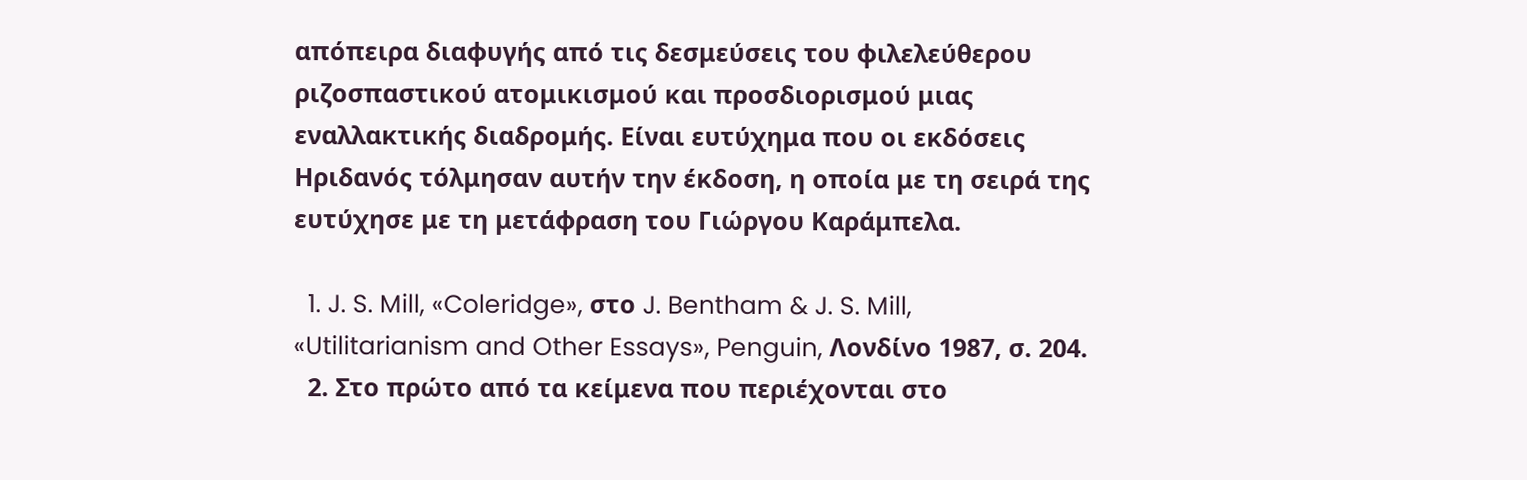απόπειρα διαφυγής από τις δεσμεύσεις του φιλελεύθερου ριζοσπαστικού ατομικισμού και προσδιορισμού μιας εναλλακτικής διαδρομής. Είναι ευτύχημα που οι εκδόσεις Ηριδανός τόλμησαν αυτήν την έκδοση, η οποία με τη σειρά της ευτύχησε με τη μετάφραση του Γιώργου Καράμπελα.

  1. J. S. Mill, «Coleridge», στο J. Bentham & J. S. Mill, «Utilitarianism and Other Essays», Penguin, Λονδίνο 1987, σ. 204.
  2. Στο πρώτο από τα κείμενα που περιέχονται στο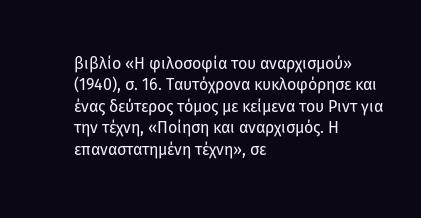βιβλίο «Η φιλοσοφία του αναρχισμού» (1940), σ. 16. Ταυτόχρονα κυκλοφόρησε και ένας δεύτερος τόμος με κείμενα του Ριντ για την τέχνη, «Ποίηση και αναρχισμός. Η επαναστατημένη τέχνη», σε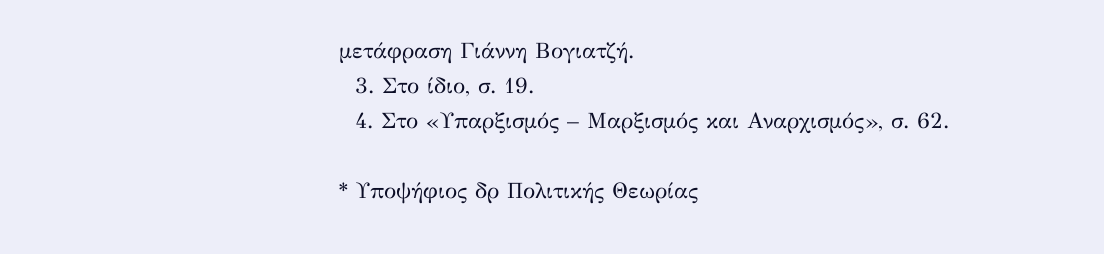μετάφραση Γιάννη Βογιατζή.
  3. Στο ίδιο, σ. 19.
  4. Στο «Υπαρξισμός – Μαρξισμός και Αναρχισμός», σ. 62.

* Υποψήφιος δρ Πολιτικής Θεωρίας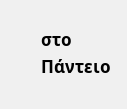στο Πάντειο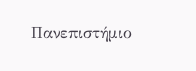Πανεπιστήμιο